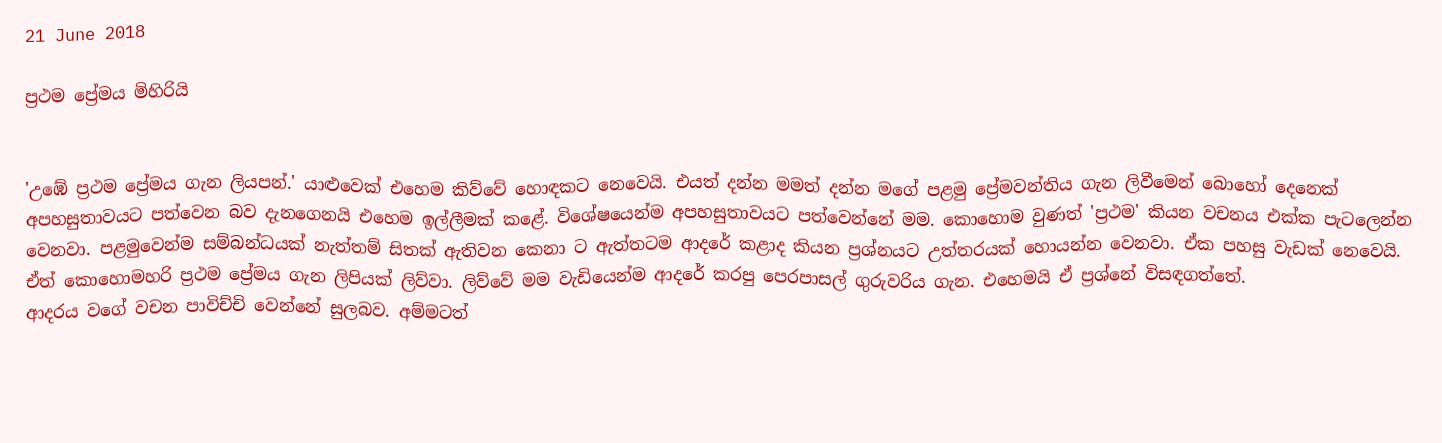21 June 2018

ප්‍රථම ප්‍රේමය මිහිරියි


'උඹේ ප්‍රථම ප්‍රේමය ගැන ලියපන්.' යාළුවෙක් එහෙම කිව්වේ හොඳකට නෙවෙයි. එයත් දන්න මමත් දන්න මගේ පළමු ප්‍රේමවන්තිය ගැන ලිවීමෙන් බොහෝ දෙනෙක් අපහසුතාවයට පත්වෙන බව දැනගෙනයි එහෙම ඉල්ලීමක් කළේ. විශේෂයෙන්ම අපහසුතාවයට පත්වෙන්නේ මම. කොහොම වුණත් 'ප්‍රථම' කියන වචනය එක්ක පැටලෙන්න වෙනවා. පළමුවෙන්ම සම්බන්ධයක් නැත්තම් සිතක් ඇතිවන කෙනා ට ඇත්තටම ආදරේ කළාද කියන ප්‍රශ්නයට උත්තරයක් හොයන්න වෙනවා. ඒක පහසු වැඩක් නෙවෙයි.
ඒත් කොහොමහරි ප්‍රථම ප්‍රේමය ගැන ලිපියක් ලිව්වා. ලිව්වේ මම වැඩියෙන්ම ආදරේ කරපු පෙරපාසල් ගුරුවරිය ගැන. එහෙමයි ඒ ප්‍රශ්නේ විසඳගත්තේ.
ආදරය වගේ වචන පාවිච්චි වෙන්නේ සුලබව. අම්මටත්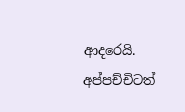ආදරෙයි. අප්පච්චිටත්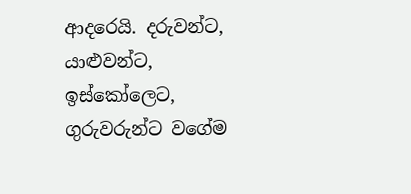ආදරෙයි. දරුවන්ට, යාළුවන්ට, ඉස්කෝලෙට, ගුරුවරුන්ට වගේම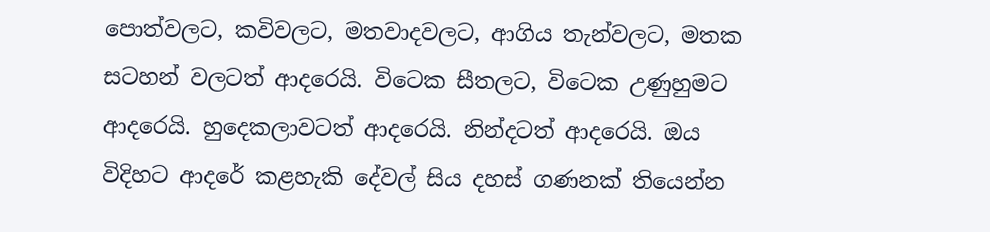පොත්වලට, කවිවලට, මතවාදවලට, ආගිය තැන්වලට, මතක සටහන් වලටත් ආදරෙයි. විටෙක සීතලට, විටෙක උණුහුමට ආදරෙයි. හුදෙකලාවටත් ආදරෙයි. නින්දටත් ආදරෙයි. ඔය විදිහට ආදරේ කළහැකි දේවල් සිය දහස් ගණනක් තියෙන්න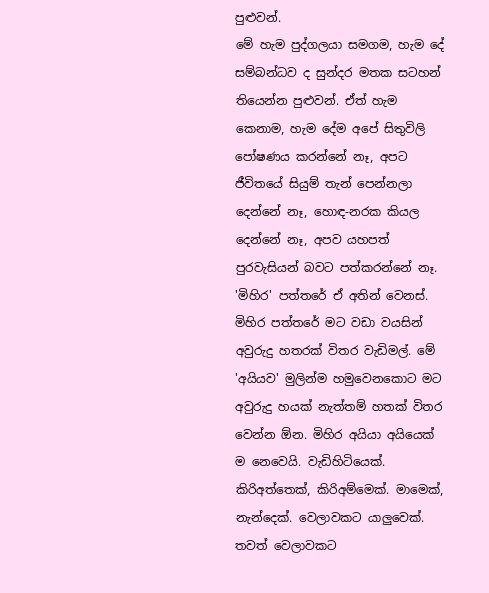පුළුවන්.
මේ හැම පුද්ගලයා සමගම, හැම දේ සම්බන්ධව ද සුන්දර මතක සටහන් තියෙන්න පුළුවන්. ඒත් හැම කෙනාම, හැම දේම අපේ සිතුවිලි පෝෂණය කරන්නේ නෑ, අපට ජීවිතයේ සියුම් තැන් පෙන්නලා දෙන්නේ නෑ, හොඳ-නරක කියල දෙන්නේ නෑ, අපව යහපත් පුරවැසියන් බවට පත්කරන්නේ නෑ.
'මිහිර' පත්තරේ ඒ අතින් වෙනස්. මිහිර පත්තරේ මට වඩා වයසින් අවුරුදු හතරක් විතර වැඩිමල්. මේ 'අයියව' මුලින්ම හමුවෙනකොට මට අවුරුදු හයක් නැත්තම් හතක් විතර වෙන්න ඕන. මිහිර අයියා අයියෙක් ම නෙවෙයි. වැඩිහිටියෙක්. කිරිඅත්තෙක්, කිරිඅම්මෙක්. මාමෙක්, නැන්දෙක්. වෙලාවකට යාලුවෙක්. තවත් වෙලාවකට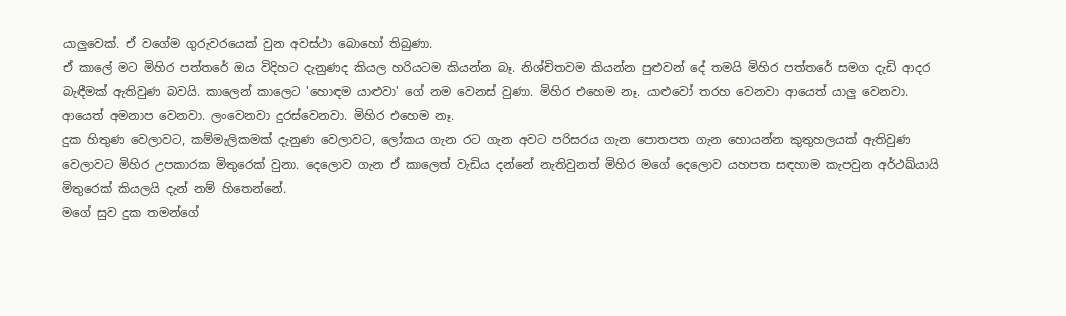යාලුවෙක්. ඒ වගේම ගුරුවරයෙක් වුන අවස්ථා බොහෝ තිබුණා.
ඒ කාලේ මට මිහිර පත්තරේ ඔය විදිහට දැනුණද කියල හරියටම කියන්න බෑ. නිශ්චිතවම කියන්න පුළුවන් දේ තමයි මිහිර පත්තරේ සමග දැඩි ආදර බැඳීමක් ඇතිවුණ බවයි. කාලෙන් කාලෙට 'හොඳම යාළුවා' ගේ නම වෙනස් වුණා. මිහිර එහෙම නෑ. යාළුවෝ තරහ වෙනවා ආයෙත් යාලු වෙනවා. ආයෙත් අමනාප වෙනවා. ලංවෙනවා දුරස්වෙනවා. මිහිර එහෙම නෑ.
දුක හිතුණ වෙලාවට, කම්මැලිකමක් දැනුණ වෙලාවට, ලෝකය ගැන රට ගැන අවට පරිසරය ගැන පොතපත ගැන හොයන්න කුතුහලයක් ඇතිවුණ වෙලාවට මිහිර උපකාරක මිතුරෙක් වුනා. දෙලොව ගැන ඒ කාලෙත් වැඩිය දන්නේ නැතිවුනත් මිහිර මගේ දෙලොව යහපත සඳහාම කැපවුන අර්ථඛ්යායි මිතුරෙක් කියලයි දැන් නම් හිතෙන්නේ.
මගේ සුව දුක තමන්ගේ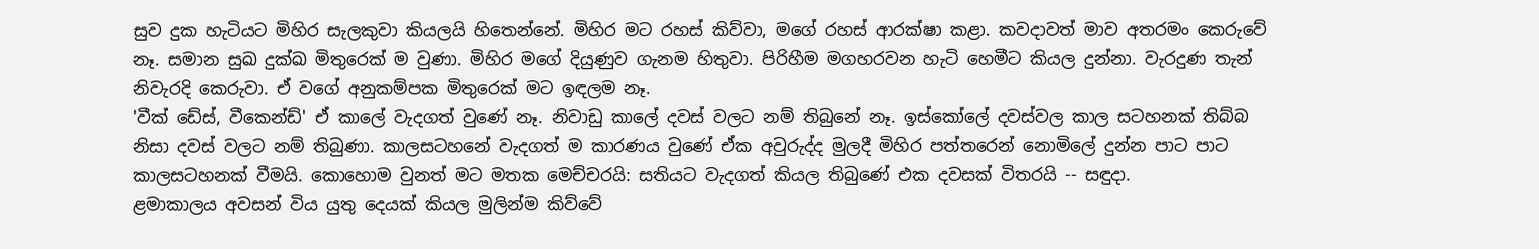සුව දුක හැටියට මිහිර සැලකුවා කියලයි හිතෙන්නේ. මිහිර මට රහස් කිව්වා, මගේ රහස් ආරක්ෂා කළා. කවදාවත් මාව අතරමං කෙරුවේ නෑ. සමාන සුඛ දුක්ඛ මිතුරෙක් ම වුණා. මිහිර මගේ දියුණුව ගැනම හිතුවා. පිරිහීම මගහරවන හැටි හෙමීට කියල දුන්නා. වැරදුණ තැන් නිවැරදි කෙරුවා. ඒ වගේ අනුකම්පක මිතුරෙක් මට ඉඳලම නෑ.
'වීක් ඩේස්, වීකෙන්ඩ්' ඒ කාලේ වැදගත් වුණේ නෑ. නිවාඩු කාලේ දවස් වලට නම් තිබුනේ නෑ. ඉස්කෝලේ දවස්වල කාල සටහනක් තිබ්බ නිසා දවස් වලට නම් තිබුණා. කාලසටහනේ වැදගත් ම කාරණය වුණේ ඒක අවුරුද්ද මුලදී මිහිර පත්තරෙන් නොමිලේ දුන්න පාට පාට කාලසටහනක් වීමයි. කොහොම වුනත් මට මතක මෙච්චරයි: සතියට වැදගත් කියල තිබුණේ එක දවසක් විතරයි -- සඳුදා.
ළමාකාලය අවසන් විය යුතු දෙයක් කියල මුලින්ම කිව්වේ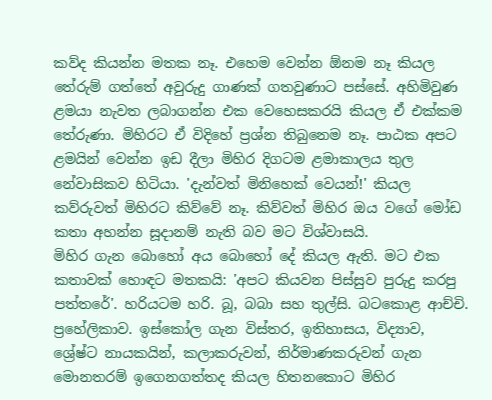කව්ද කියන්න මතක නෑ. එහෙම වෙන්න ඕනම නෑ කියල තේරුම් ගත්තේ අවුරුදු ගාණක් ගතවුණාට පස්සේ. අහිමිවුණ ළමයා නැවත ලබාගන්න එක වෙහෙසකරයි කියල ඒ එක්කම තේරුණා. මිහිරට ඒ විදිහේ ප්‍රශ්න තිබුනෙම නෑ. පාඨක අපට ළමයින් වෙන්න ඉඩ දීලා මිහිර දිගටම ළමාකාලය තුල නේවාසිකව හිටියා. 'දැන්වත් මිනිහෙක් වෙයන්!' කියල කව්රුවත් මිහිරට කිව්වේ නෑ. කිව්වත් මිහිර ඔය වගේ මෝඩ කතා අහන්න සූදානම් නැති බව මට විශ්වාසයි.
මිහිර ගැන බොහෝ අය බොහෝ දේ කියල ඇති. මට එක කතාවක් හොඳට මතකයි: 'අපට කියවන පිස්සුව පුරුදු කරපු පත්තරේ'. හරියටම හරි. බූ, බබා සහ තුල්සි. බටකොළ ආච්චි. ප්‍රහේලිකාව. ඉස්කෝල ගැන විස්තර, ඉතිහාසය, විද්‍යාව, ශ්‍රේෂ්ට නායකයින්, කලාකරුවන්, නිර්මාණකරුවන් ගැන මොනතරම් ඉගෙනගත්තද කියල හිතනකොට මිහිර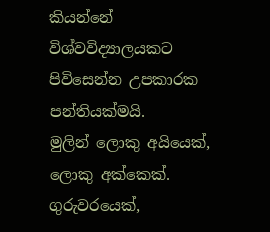කියන්නේ විශ්වවිද්‍යාලයකට පිවිසෙන්න උපකාරක පන්තියක්මයි.
මුලින් ලොකු අයියෙක්, ලොකු අක්කෙක්. ගුරුවරයෙක්,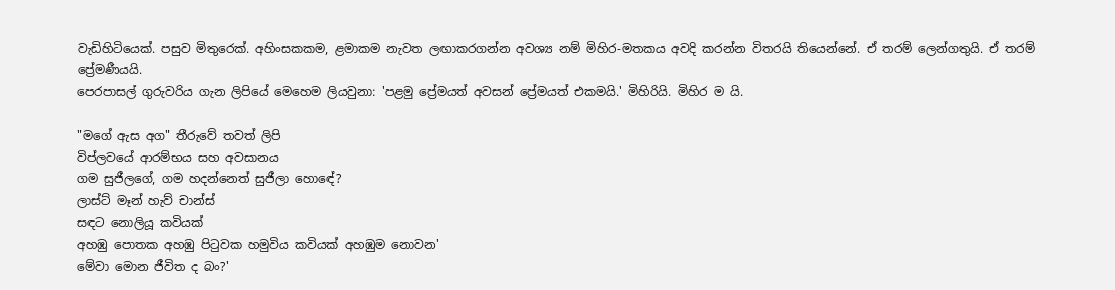වැඩිහිටියෙක්. පසුව මිතුරෙක්. අහිංසකකම, ළමාකම නැවත ලඟාකරගන්න අවශ්‍ය නම් මිහිර-මතකය අවදි කරන්න විතරයි තියෙන්නේ. ඒ තරම් ලෙන්ගතුයි. ඒ තරම් ප්‍රේමණීයයි.
පෙරපාසල් ගුරුවරිය ගැන ලිපියේ මෙහෙම ලියවුනා: 'පළමු ප්‍රේමයත් අවසන් ප්‍රේමයත් එකමයි.' මිහිරියි. මිහිර ම යි.

"මගේ ඇස අග" තීරුවේ තවත් ලිපි
විප්ලවයේ ආරම්භය සහ අවසානය
ගම සුජීලගේ, ගම හදන්නෙත් සුජීලා හොඳේ?
ලාස්ට් මෑන් හැව් චාන්ස්
සඳට නොලියූ කවියක්
අහඹු පොතක අහඹු පිටුවක හමුවිය කවියක් අහඹුම නොවන'
මේවා මොන ජීවිත ද බං?'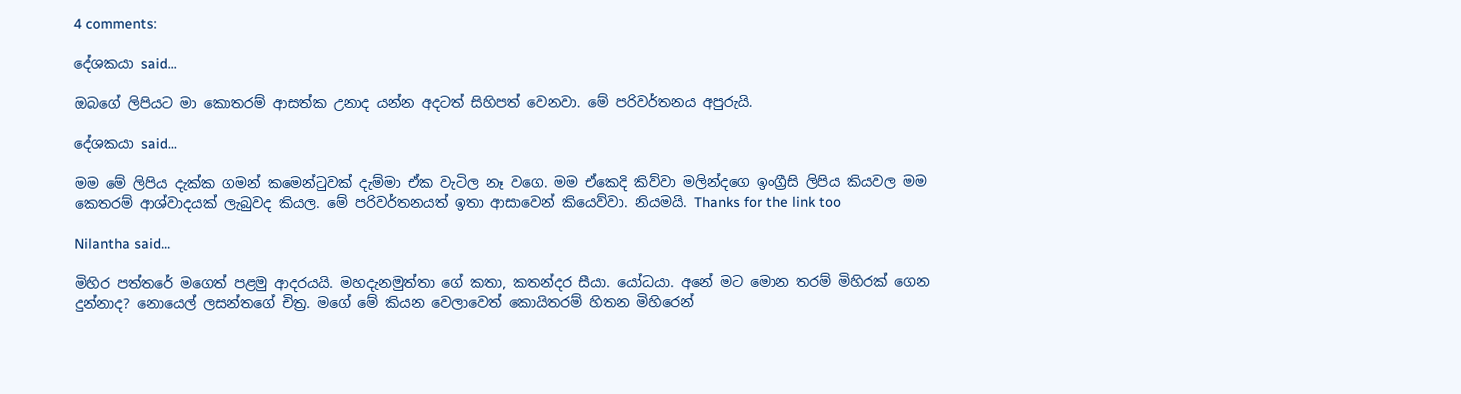4 comments:

දේශකයා said...

ඔබගේ ලිපියට මා කොතරම් ආසත්ක උනාද යන්න අදටත් සිහිපත් වෙනවා. මේ පරිවර්තනය අපුරුයි.

දේශකයා said...

මම මේ ලිපිය දැක්ක ගමන් කමෙන්ටුවක් දැම්මා ඒක වැටිල නෑ වගෙ. මම ඒකෙදි කිව්වා මලින්දගෙ ඉංග්‍රීසි ලිපිය කියවල මම කෙතරම් ආශ්වාදයක් ලැබුවද කියල. මේ පරිවර්තනයත් ඉතා ආසාවෙන් කියෙව්වා. නියමයි. Thanks for the link too

Nilantha said...

මිහිර පත්තරේ මගෙත් පළමු ආදරයයි. මහදැනමුත්තා ගේ කතා, කතන්දර සීයා. යෝධයා. අනේ මට මොන තරම් මිහිරක් ගෙන දුන්නාද? නොයෙල් ලසන්තගේ චිත්‍ර. මගේ මේ කියන වෙලාවෙත් කොයිතරම් හිතන මිහිරෙන්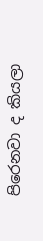පිරෙනවා ද කියලා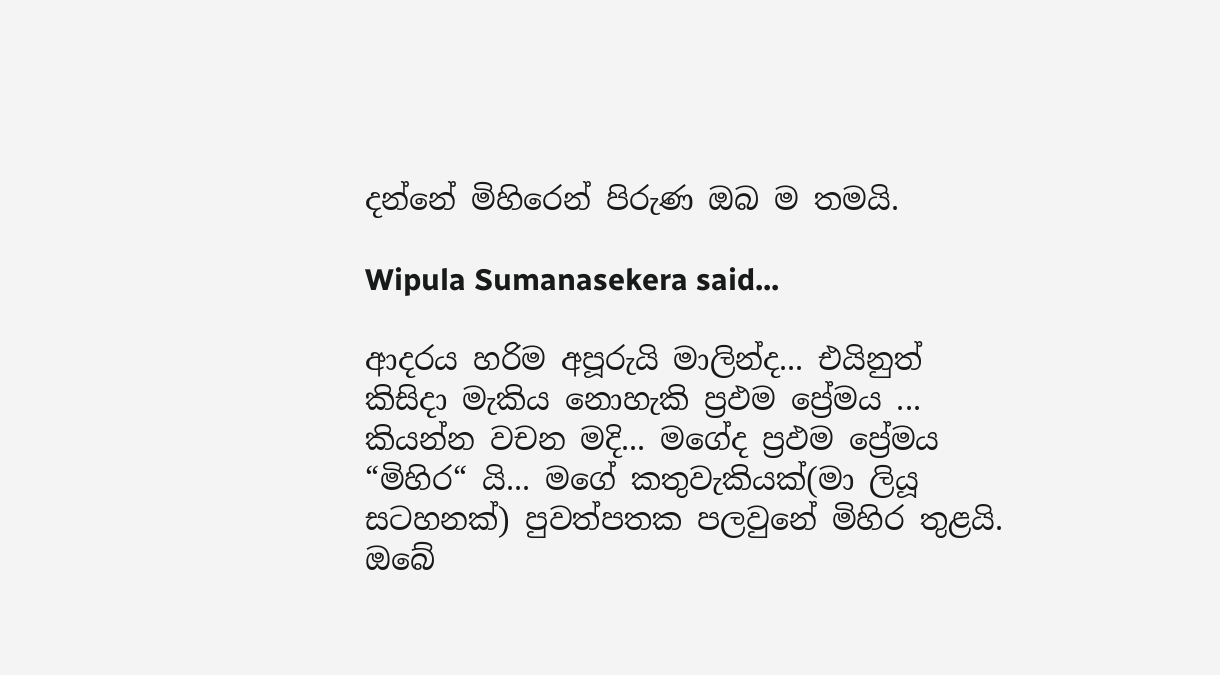දන්නේ මිහිරෙන් පිරුණ ඔබ ම තමයි.

Wipula Sumanasekera said...

ආදරය හරිම අපූරුයි මාලින්ද... එයිනුත් කිසිදා මැකිය නොහැකි ප්‍රඵම ප්‍රේමය ... කියන්න වචන මදි... මගේද ප්‍රඵම ප්‍රේමය “මිහිර“ යි... මගේ කතුවැකියක්(මා ලියූ සටහනක්) පුවත්පතක පලවුනේ මිහිර තුළයි. ඔබේ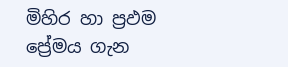මිහිර හා ප්‍රඵම ප්‍රේමය ගැන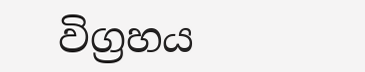විග්‍රහය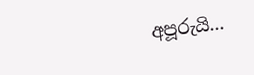අපූරුයි...